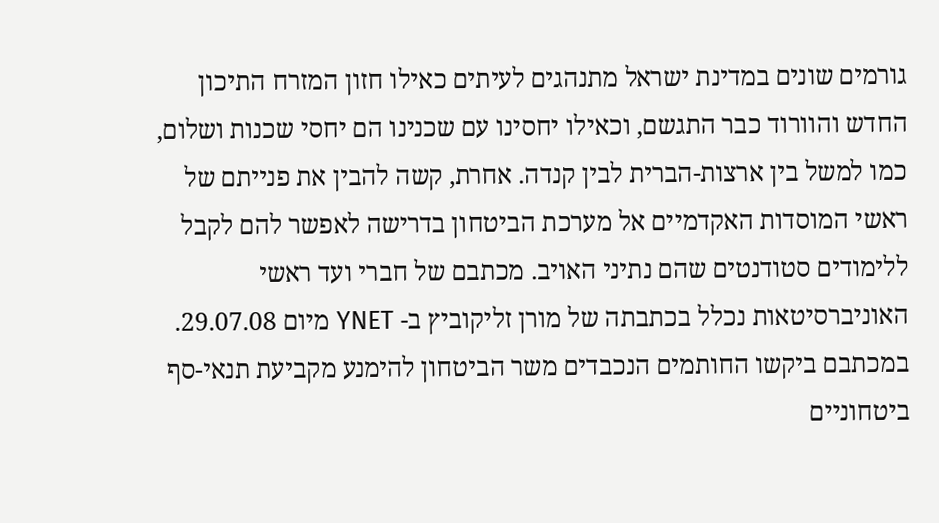גורמים שונים במדינת ישראל מתנהגים לעיתים כאילו חזון המזרח התיכון החדש והוורוד כבר התגשם, וכאילו יחסינו עם שכנינו הם יחסי שכנות ושלום, כמו למשל בין ארצות-הברית לבין קנדה. אחרת, קשה להבין את פנייתם של ראשי המוסדות האקדמיים אל מערכת הביטחון בדרישה לאפשר להם לקבל ללימודים סטודנטים שהם נתיני האויב. מכתבם של חברי ועד ראשי האוניברסיטאות נכלל בכתבתה של מורן זליקוביץ ב- YNET מיום 29.07.08. במכתבם ביקשו החותמים הנכבדים משר הביטחון להימנע מקביעת תנאי-סף ביטחוניים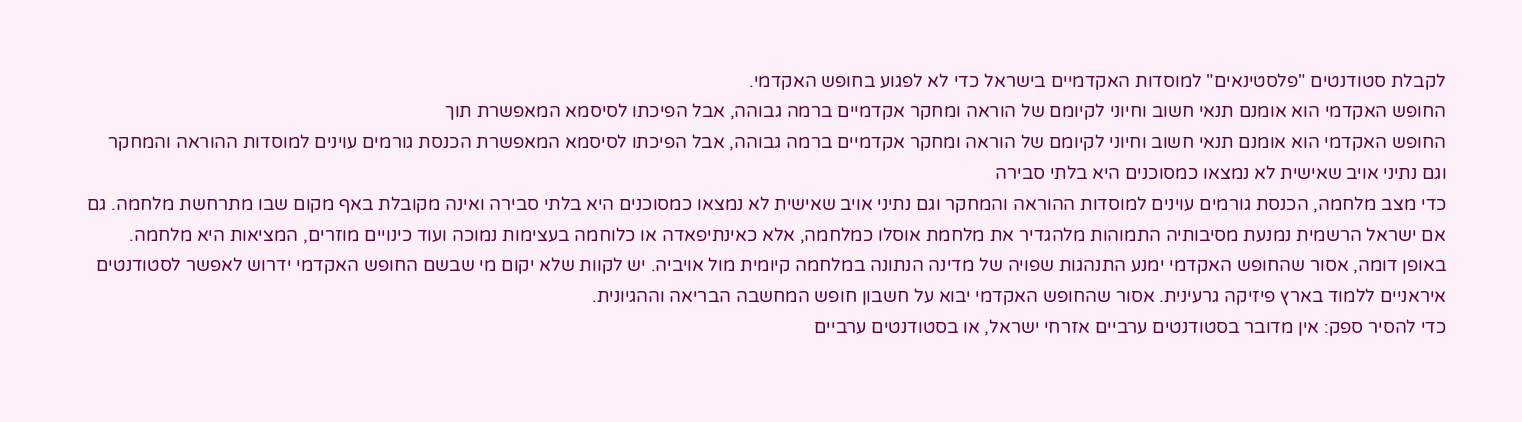לקבלת סטודנטים "פלסטינאים" למוסדות האקדמיים בישראל כדי לא לפגוע בחופש האקדמי.
החופש האקדמי הוא אומנם תנאי חשוב וחיוני לקיומם של הוראה ומחקר אקדמיים ברמה גבוהה, אבל הפיכתו לסיסמא המאפשרת תוך
החופש האקדמי הוא אומנם תנאי חשוב וחיוני לקיומם של הוראה ומחקר אקדמיים ברמה גבוהה, אבל הפיכתו לסיסמא המאפשרת הכנסת גורמים עוינים למוסדות ההוראה והמחקר וגם נתיני אויב שאישית לא נמצאו כמסוכנים היא בלתי סבירה
כדי מצב מלחמה, הכנסת גורמים עוינים למוסדות ההוראה והמחקר וגם נתיני אויב שאישית לא נמצאו כמסוכנים היא בלתי סבירה ואינה מקובלת באף מקום שבו מתרחשת מלחמה. גם אם ישראל הרשמית נמנעת מסיבותיה התמוהות מלהגדיר את מלחמת אוסלו כמלחמה, אלא כאינתיפאדה או כלוחמה בעצימות נמוכה ועוד כינויים מוזרים, המציאות היא מלחמה.
באופן דומה, אסור שהחופש האקדמי ימנע התנהגות שפויה של מדינה הנתונה במלחמה קיומית מול אויביה. יש לקוות שלא יקום מי שבשם החופש האקדמי ידרוש לאפשר לסטודנטים איראניים ללמוד בארץ פיזיקה גרעינית. אסור שהחופש האקדמי יבוא על חשבון חופש המחשבה הבריאה וההגיונית.
כדי להסיר ספק: אין מדובר בסטודנטים ערביים אזרחי ישראל, או בסטודנטים ערביים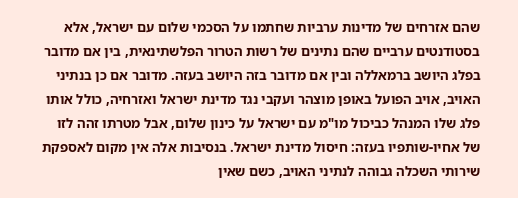שהם אזרחים של מדינות ערביות שחתמו על הסכמי שלום עם ישראל, אלא בסטודנטים ערביים שהם נתינים של רשות הטרור הפלשתינאית, בין אם מדובר בפלג היושב ברמאללה ובין אם מדובר בזה היושב בעזה. מדובר אם כן בנתיני האויב, אויב הפועל באופן מוצהר ועקבי נגד מדינת ישראל ואזרחיה, כולל אותו פלג שלו המנהל כביכול מו"מ עם ישראל על כינון שלום, אבל מטרתו זהה לזו של אחיו-שותפיו בעזה: חיסול מדינת ישראל. בנסיבות אלה אין מקום לאספקת שירותי השכלה גבוהה לנתיני האויב, כשם שאין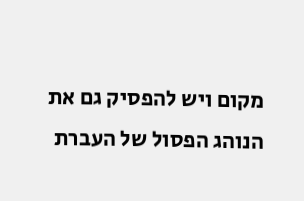מקום ויש להפסיק גם את הנוהג הפסול של העברת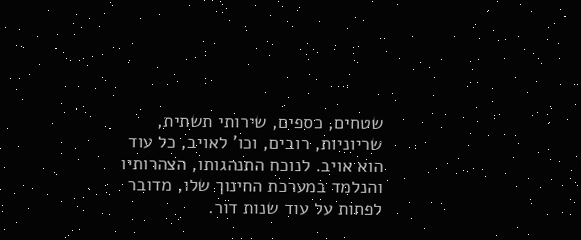שטחים, כספים, שירותי תשתית, שריוניות, רובים, וכו' לאויב, כל עוד הוא אויב. לנוכח התנהגותו, הצהרותיו והנלמד במערכת החינוך שלו, מדובר לפחות על עוד שנות דור.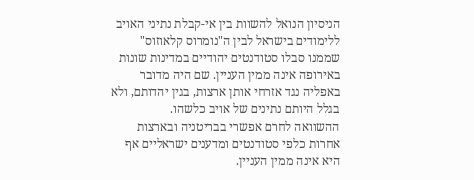הניסיון הנואל להשוות בין אי-קבלת נתיני האויב ללימודים בישראל לבין ה"נומרוס קלאוזוס" שממנו סבלו סטודנטים יהודיים במדינות שונות באירופה אינה ממין העניין. שם היה מדובר באפליה נגד אזרחי אותן ארצות, בגין יהדותם, ולא בגלל היותם נתינים של אויב כלשהו.
ההשוואה לחרם אפשרי בבריטניה ובארצות אחרות כלפי סטודנטים ומדענים ישראליים אף היא אינה ממין העניין.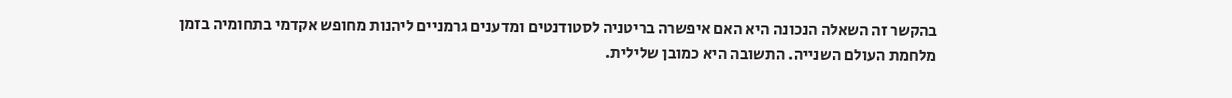בהקשר זה השאלה הנכונה היא האם איפשרה בריטניה לסטודנטים ומדענים גרמניים ליהנות מחופש אקדמי בתחומיה בזמן מלחמת העולם השנייה. התשובה היא כמובן שלילית.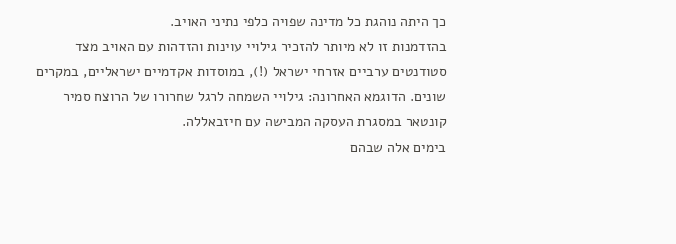כך היתה נוהגת כל מדינה שפויה כלפי נתיני האויב.
בהזדמנות זו לא מיותר להזכיר גילויי עוינות והזדהות עם האויב מצד סטודנטים ערביים אזרחי ישראל (!), במוסדות אקדמיים ישראליים, במקרים שונים. הדוגמא האחרונה: גילויי השמחה לרגל שחרורו של הרוצח סמיר קונטאר במסגרת העסקה המבישה עם חיזבאללה.
בימים אלה שבהם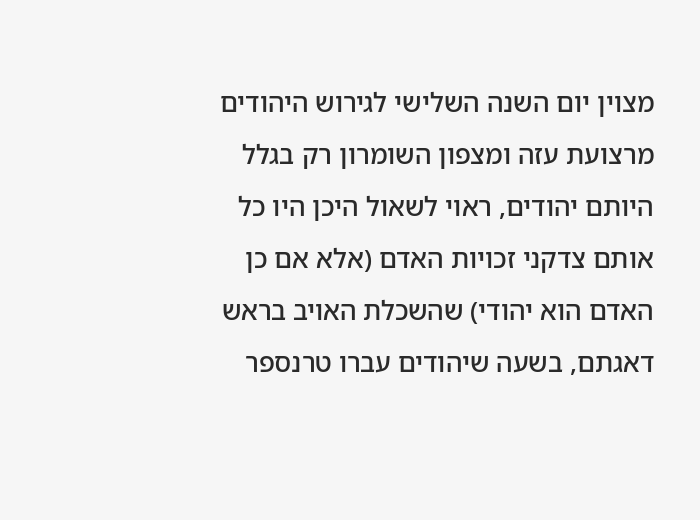מצוין יום השנה השלישי לגירוש היהודים מרצועת עזה ומצפון השומרון רק בגלל היותם יהודים, ראוי לשאול היכן היו כל אותם צדקני זכויות האדם (אלא אם כן האדם הוא יהודי) שהשכלת האויב בראש דאגתם, בשעה שיהודים עברו טרנספר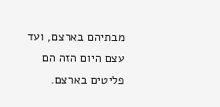מבתיהם בארצם, ועד עצם היום הזה הם פליטים בארצם.